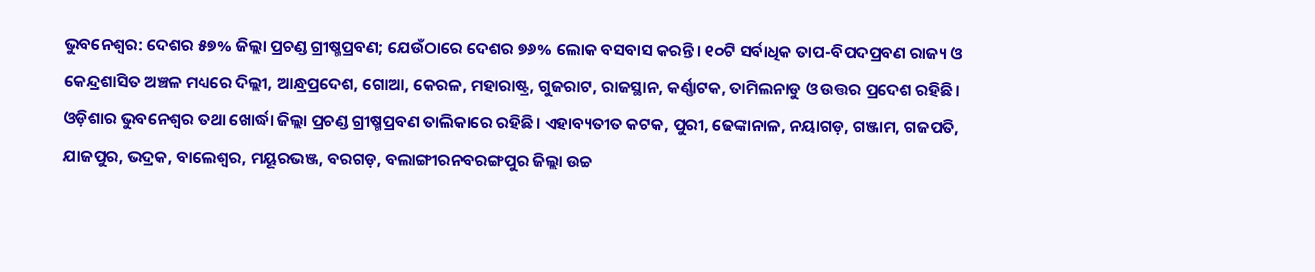ଭୁବନେଶ୍ବର: ଦେଶର ୫୭% ଜିଲ୍ଲା ପ୍ରଚଣ୍ଡ ଗ୍ରୀଷ୍ମପ୍ରବଣ; ଯେଉଁଠାରେ ଦେଶର ୭୬% ଲୋକ ବସବାସ କରନ୍ତି। ୧୦ଟି ସର୍ବାଧିକ ତାପ-ବିପଦପ୍ରବଣ ରାଜ୍ୟ ଓ କେନ୍ଦ୍ରଶାସିତ ଅଞ୍ଚଳ ମଧ୍ୟ‌ରେ ଦିଲ୍ଲୀ, ଆନ୍ଧ୍ରପ୍ରଦେଶ, ଗୋଆ, କେରଳ, ମହାରାଷ୍ଟ୍ର, ଗୁଜରାଟ, ରାଜସ୍ଥାନ, କର୍ଣ୍ଣାଟକ, ତାମିଲନାଡୁ ଓ ଉତ୍ତର ପ୍ରଦେଶ ରହିଛି। ଓଡ଼ିଶାର ଭୁବନେଶ୍ବର ତଥା ଖୋର୍ଦ୍ଧା ଜିଲ୍ଲା ପ୍ରଚଣ୍ଡ ଗ୍ରୀଷ୍ମପ୍ରବଣ ତାଲିକାରେ ରହିଛି। ଏହାବ୍ୟତୀତ କଟକ, ପୁରୀ, ଢେଙ୍କାନାଳ, ନୟାଗଡ଼, ଗଞ୍ଜାମ, ଗଜପତି, ଯାଜପୁର, ଭଦ୍ରକ, ବାଲେଶ୍ବର, ମୟୂରଭଞ୍ଜ, ବରଗଡ଼, ବଲାଙ୍ଗୀରନବରଙ୍ଗପୁର ଜିଲ୍ଲା ଉଚ୍ଚ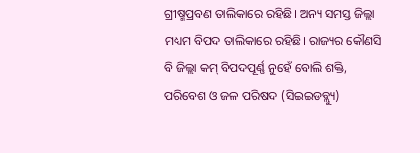ଗ୍ରୀଷ୍ମପ୍ରବଣ ତାଲିକାରେ ରହିଛି। ଅନ୍ୟ ସମସ୍ତ ଜିଲ୍ଲା ମଧ୍ୟମ ବିପଦ ତାଲିକାରେ ରହିଛି। ରାଜ୍ୟର କୌଣସି ବି ଜିଲ୍ଲା କମ୍‌ ବିପଦପୂର୍ଣ୍ଣ ନୁହେଁ ବୋଲି ଶକ୍ତି, ପରିବେଶ ଓ ଜଳ ପରିଷଦ (ସିଇଇଡବ୍ଲ୍ୟୁ)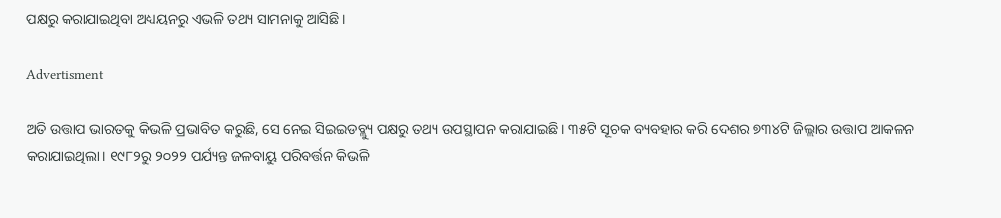ପକ୍ଷରୁ କରାଯାଇଥିବା ଅଧ୍ୟୟନରୁ ଏଭଳି ତଥ୍ୟ ସାମନାକୁ ଆସିଛି।

Advertisment

ଅତି ଉତ୍ତାପ ଭାରତକୁ କିଭଳି ପ୍ରଭାବିତ କରୁଛି, ସେ ନେଇ ସିଇଇଡବ୍ଲ୍ୟୁ ପକ୍ଷରୁ ତଥ୍ୟ ଉପସ୍ଥାପନ କରାଯାଇଛି। ୩୫ଟି ସୂଚକ ବ୍ୟବହାର କରି ଦେଶର ୭୩୪ଟି ଜିଲ୍ଲାର ଉତ୍ତାପ ଆକଳନ କରାଯାଇଥିଲା। ୧୯୮୨ରୁ ୨୦୨୨ ପର୍ଯ୍ୟନ୍ତ ଜଳବାୟୁ ପରିବର୍ତ୍ତନ କିଭଳି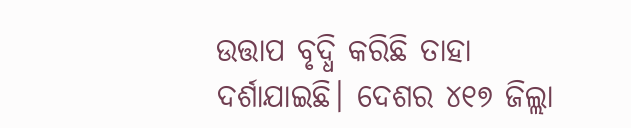ଉତ୍ତାପ ବୃଦ୍ଧି କରିଛି ତାହା ଦର୍ଶାଯାଇଛି। ଦେଶର ୪୧୭ ଜିଲ୍ଲା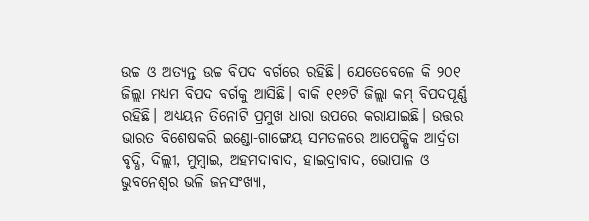ଉଚ୍ଚ ଓ ଅତ୍ୟନ୍ତ ଉଚ୍ଚ ବିପଦ ବର୍ଗରେ ରହିଛି। ଯେତେବେଳେ କି ୨୦୧ ଜିଲ୍ଲା ମଧ୍ୟମ ବିପଦ ବର୍ଗ‌କୁ ଆସିଛି। ବାକି ୧୧୬ଟି ଜିଲ୍ଲା କମ୍ ବିପଦପୂର୍ଣ୍ଣ ରହିଛି। ଅଧ୍ୟୟନ ତିନୋଟି ପ୍ରମୁଖ ଧାରା ଉପରେ କରାଯାଇଛି। ଉତ୍ତର ଭାରତ ବିଶେଷକରି ଇଣ୍ଡୋ-ଗାଙ୍ଗେୟ ସମତଳରେ ଆପେକ୍ଷିକ ଆର୍ଦ୍ରତା ବୃଦ୍ଧି, ଦିଲ୍ଲୀ, ମୁମ୍ବାଇ, ଅହମଦାବାଦ, ହାଇଦ୍ରାବାଦ, ଭୋପାଳ ଓ ଭୁବନେଶ୍ୱର ଭଳି ଜନସଂଖ୍ୟା,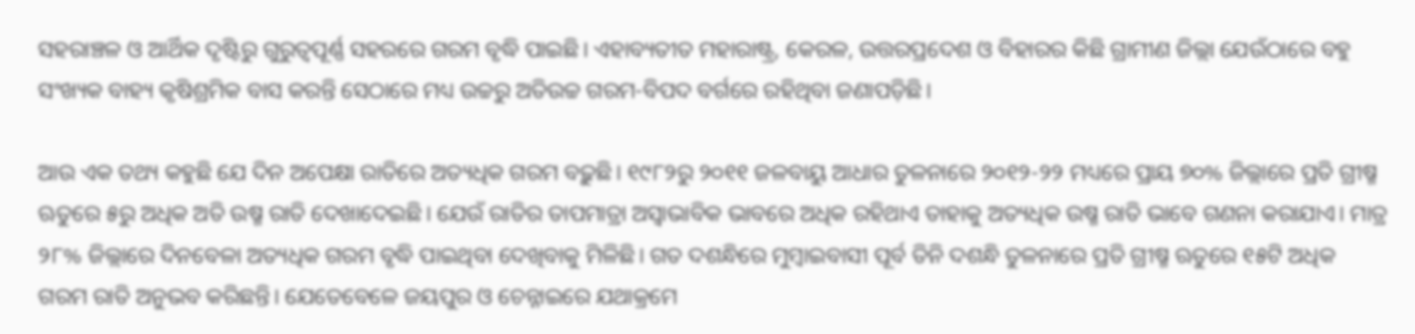ସହରାଞ୍ଚଳ ଓ ଆର୍ଥିକ ଦୃଷ୍ଟିରୁ ଗୁରୁତ୍ୱପୂର୍ଣ୍ଣ ସହରରେ ଗରମ ବୃଦ୍ଧି ପାଇଛି। ଏହାବ୍ୟତୀତ ମହାରାଷ୍ଟ୍ର, କେରଳ, ଉତ୍ତରପ୍ରଦେଶ ଓ ବିହାରର କିଛି ଗ୍ରାମୀଣ ଜିଲ୍ଲା ଯେଉଁଠାରେ ବହୁ ସଂଖ୍ୟକ ବାହ୍ୟ କୃଷିଶ୍ରମିକ ବାସ କରନ୍ତି ସେଠାରେ ମଧ୍ୟ ଉଚ୍ଚରୁ ଅତିଉଚ୍ଚ ଗରମ-ବିପଦ ବର୍ଗରେ ରହିଥିବା ଜଣାପଡ଼ିଛି।

ଆଉ ଏକ ତଥ୍ୟ କହୁଛି ଯେ ଦିନ ଅପେକ୍ଷା ରାତିରେ ଅତ୍ୟଧିକ ଗରମ ବଢ଼ୁଛି। ୧୯୮୨ରୁ ୨୦୧୧ ଜଳବାୟୁ ଆଧାର ତୁଳନାରେ ୨୦୧୨-୨୨ ମଧ୍ୟରେ ପ୍ରାୟ ୭୦% ଜିଲ୍ଲାରେ ପ୍ରତି ଗ୍ରୀଷ୍ମ ଋତୁରେ ୫ରୁ ଅଧିକ ଅତି ଉଷ୍ମ ରାତି ଦେଖାଦେଇଛି। ଯେଉଁ ରାତିର ତାପମାତ୍ରା ଅସ୍ୱାଭାବିକ ଭାବରେ ଅଧିକ ରହିଥାଏ ତାହାକୁ ଅତ୍ୟଧିକ ଉଷ୍ମ ରାତି ଭାବେ ଗଣନା କରାଯାଏ। ମାତ୍ର ୨୮% ଜିଲ୍ଲାରେ ଦିନବେଳା ଅତ୍ୟଧିକ ଗରମ ବୃଦ୍ଧି ପାଇଥିବା ଦେଖିବାକୁ ମିଳିଛି। ଗତ ଦଶନ୍ଧିରେ ମୁମ୍ବାଇବାସୀ ପୂର୍ବ ତିନି ଦଶନ୍ଧି ତୁଳନାରେ ପ୍ରତି ଗ୍ରୀଷ୍ମ ଋତୁରେ ୧୫ଟି ଅଧିକ ଗରମ ରାତି ଅନୁଭବ କରିଛନ୍ତି। ଯେତେବେଳେ ଜୟପୁର ଓ ଚେନ୍ନାଇରେ ଯଥାକ୍ରମେ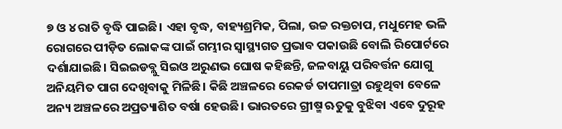୭ ଓ ୪ ରାତି ବୃଦ୍ଧି ପାଇଛି। ଏହା ବୃଦ୍ଧ, ବାହ୍ୟଶ୍ରମିକ, ପିଲା, ଉଚ୍ଚ ରକ୍ତଚାପ, ମଧୁମେହ ଭଳି ରୋଗରେ ପୀଡ଼ିତ ଲୋକଙ୍କ ପାଇଁ ଗମ୍ଭୀର ସ୍ୱାସ୍ଥ୍ୟଗତ ପ୍ରଭାବ ପକାଉଛି ବୋଲି ରିପୋର୍ଟରେ ଦର୍ଶାଯାଇଛି। ସିଇଇଡବ୍ଲୁ ସିଇଓ ଅରୁଣଭ ଘୋଷ କହିଛନ୍ତି, ଜଳବାୟୁ ପରିବର୍ତ୍ତନ ଯୋଗୁ ଅନିୟମିତ ପାଗ ଦେଖିବାକୁ ମିଳିଛି। କିଛି ଅଞ୍ଚଳରେ ରେକର୍ଡ ତାପମାତ୍ରା ରହୁଥିବା ବେଳେ ଅନ୍ୟ ଅଞ୍ଚଳରେ ଅପ୍ରତ୍ୟାଶିତ ବର୍ଷା ହେଉଛି। ଭାରତରେ ଗ୍ରୀଷ୍ମ ଋତୁକୁ ବୁଝିବା ଏବେ ଦୁରୂହ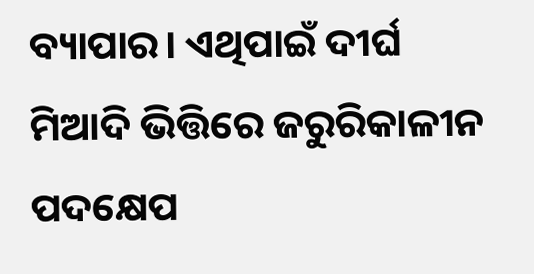ବ୍ୟାପାର। ଏଥିପାଇଁ ଦୀର୍ଘ ମିଆଦି ଭିତ୍ତିରେ ଜରୁରିକାଳୀନ ପଦକ୍ଷେପ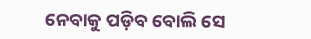ନେବାକୁ ପଡ଼ିବ ବୋଲି ସେ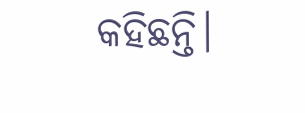କହିଛନ୍ତି।